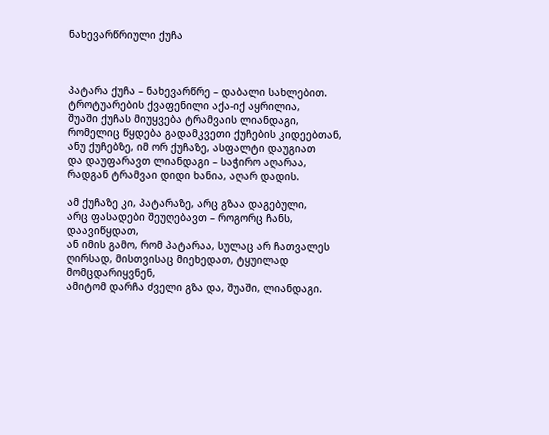ნახევარწრიული ქუჩა



პატარა ქუჩა – ნახევარწრე – დაბალი სახლებით.
ტროტუარების ქვაფენილი აქა-იქ აყრილია,
შუაში ქუჩას მიუყვება ტრამვაის ლიანდაგი,
რომელიც წყდება გადამკვეთი ქუჩების კიდეებთან,
ანუ ქუჩებზე, იმ ორ ქუჩაზე, ასფალტი დაუგიათ
და დაუფარავთ ლიანდაგი – საჭირო აღარაა,
რადგან ტრამვაი დიდი ხანია, აღარ დადის.

ამ ქუჩაზე კი, პატარაზე, არც გზაა დაგებული,
არც ფასადები შეუღებავთ – როგორც ჩანს, დაავიწყდათ,
ან იმის გამო, რომ პატარაა, სულაც არ ჩათვალეს
ღირსად, მისთვისაც მიეხედათ, ტყუილად მომცდარიყვნენ,
ამიტომ დარჩა ძველი გზა და, შუაში, ლიანდაგი.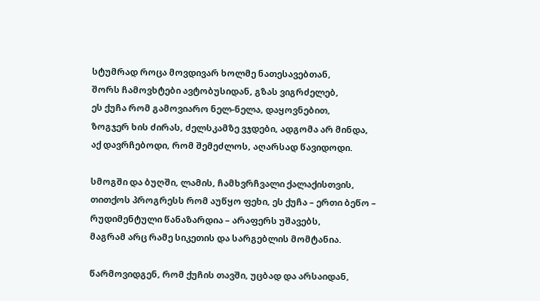სტუმრად როცა მოვდივარ ხოლმე ნათესავებთან,
შორს ჩამოვხტები ავტობუსიდან, გზას ვიგრძელებ,
ეს ქუჩა რომ გამოვიარო ნელ-ნელა, დაყოვნებით,
ზოგჯერ ხის ძირას, ძელსკამზე ვჯდები, ადგომა არ მინდა,
აქ დავრჩებოდი, რომ შემეძლოს, აღარსად წავიდოდი.

სმოგში და ბუღში, ლამის, ჩამხვრჩვალი ქალაქისთვის,
თითქოს პროგრესს რომ აუწყო ფეხი, ეს ქუჩა – ერთი ბეწო –
რუდიმენტული წანაზარდია – არაფერს უშავებს,
მაგრამ არც რამე სიკეთის და სარგებლის მომტანია.

წარმოვიდგენ, რომ ქუჩის თავში, უცბად და არსაიდან,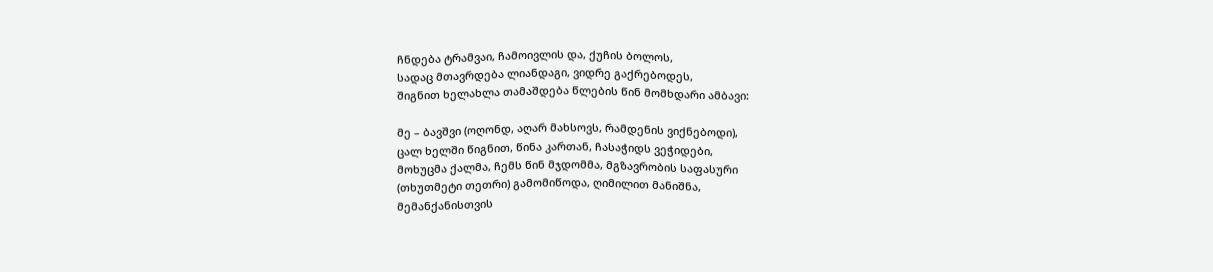ჩნდება ტრამვაი, ჩამოივლის და, ქუჩის ბოლოს,
სადაც მთავრდება ლიანდაგი, ვიდრე გაქრებოდეს,
შიგნით ხელახლა თამაშდება წლების წინ მომხდარი ამბავი:

მე – ბავშვი (ოღონდ, აღარ მახსოვს, რამდენის ვიქნებოდი),
ცალ ხელში წიგნით, წინა კართან, ჩასაჭიდს ვეჭიდები,
მოხუცმა ქალმა, ჩემს წინ მჯდომმა, მგზავრობის საფასური
(თხუთმეტი თეთრი) გამომიწოდა, ღიმილით მანიშნა,
მემანქანისთვის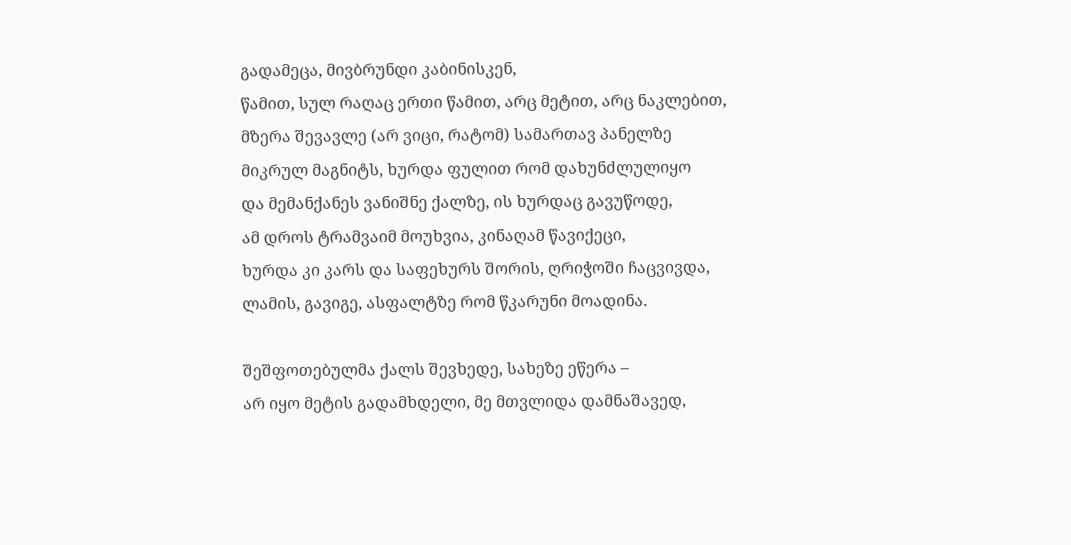გადამეცა, მივბრუნდი კაბინისკენ,
წამით, სულ რაღაც ერთი წამით, არც მეტით, არც ნაკლებით,
მზერა შევავლე (არ ვიცი, რატომ) სამართავ პანელზე
მიკრულ მაგნიტს, ხურდა ფულით რომ დახუნძლულიყო
და მემანქანეს ვანიშნე ქალზე, ის ხურდაც გავუწოდე,
ამ დროს ტრამვაიმ მოუხვია, კინაღამ წავიქეცი,
ხურდა კი კარს და საფეხურს შორის, ღრიჭოში ჩაცვივდა,
ლამის, გავიგე, ასფალტზე რომ წკარუნი მოადინა.

შეშფოთებულმა ქალს შევხედე, სახეზე ეწერა –
არ იყო მეტის გადამხდელი, მე მთვლიდა დამნაშავედ,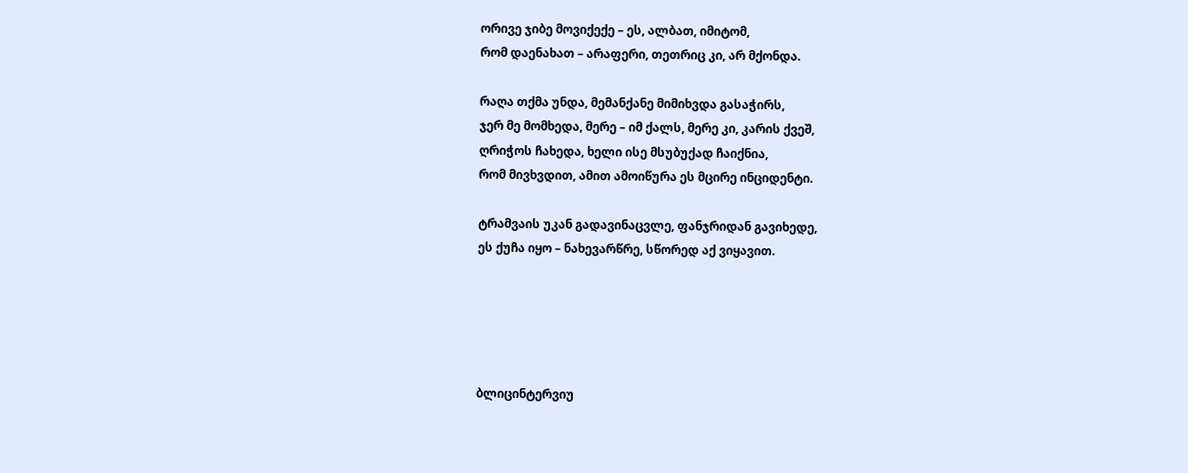ორივე ჯიბე მოვიქექე – ეს, ალბათ, იმიტომ,
რომ დაენახათ – არაფერი, თეთრიც კი, არ მქონდა.

რაღა თქმა უნდა, მემანქანე მიმიხვდა გასაჭირს,
ჯერ მე მომხედა, მერე – იმ ქალს, მერე კი, კარის ქვეშ,
ღრიჭოს ჩახედა, ხელი ისე მსუბუქად ჩაიქნია,
რომ მივხვდით, ამით ამოიწურა ეს მცირე ინციდენტი.

ტრამვაის უკან გადავინაცვლე, ფანჯრიდან გავიხედე,
ეს ქუჩა იყო – ნახევარწრე, სწორედ აქ ვიყავით.





ბლიცინტერვიუ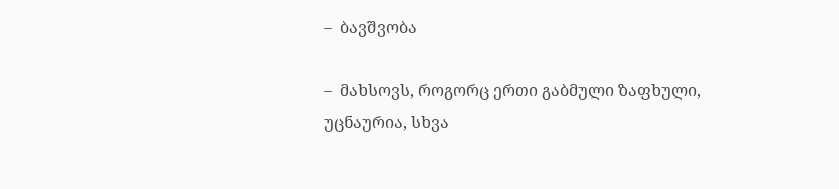–  ბავშვობა

–  მახსოვს, როგორც ერთი გაბმული ზაფხული,
უცნაურია, სხვა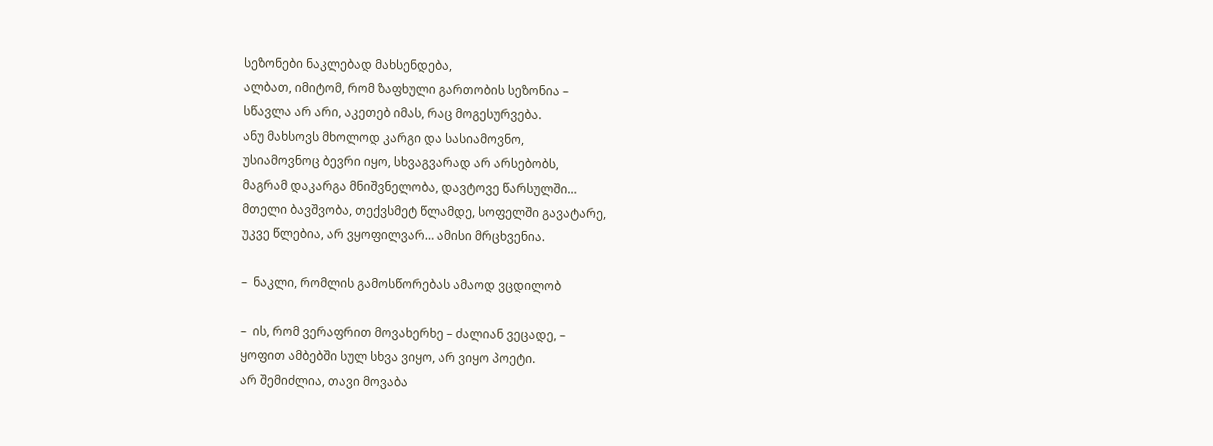სეზონები ნაკლებად მახსენდება,
ალბათ, იმიტომ, რომ ზაფხული გართობის სეზონია –
სწავლა არ არი, აკეთებ იმას, რაც მოგესურვება.
ანუ მახსოვს მხოლოდ კარგი და სასიამოვნო,
უსიამოვნოც ბევრი იყო, სხვაგვარად არ არსებობს,
მაგრამ დაკარგა მნიშვნელობა, დავტოვე წარსულში…
მთელი ბავშვობა, თექვსმეტ წლამდე, სოფელში გავატარე,
უკვე წლებია, არ ვყოფილვარ… ამისი მრცხვენია.

–  ნაკლი, რომლის გამოსწორებას ამაოდ ვცდილობ

–  ის, რომ ვერაფრით მოვახერხე – ძალიან ვეცადე, –
ყოფით ამბებში სულ სხვა ვიყო, არ ვიყო პოეტი.
არ შემიძლია, თავი მოვაბა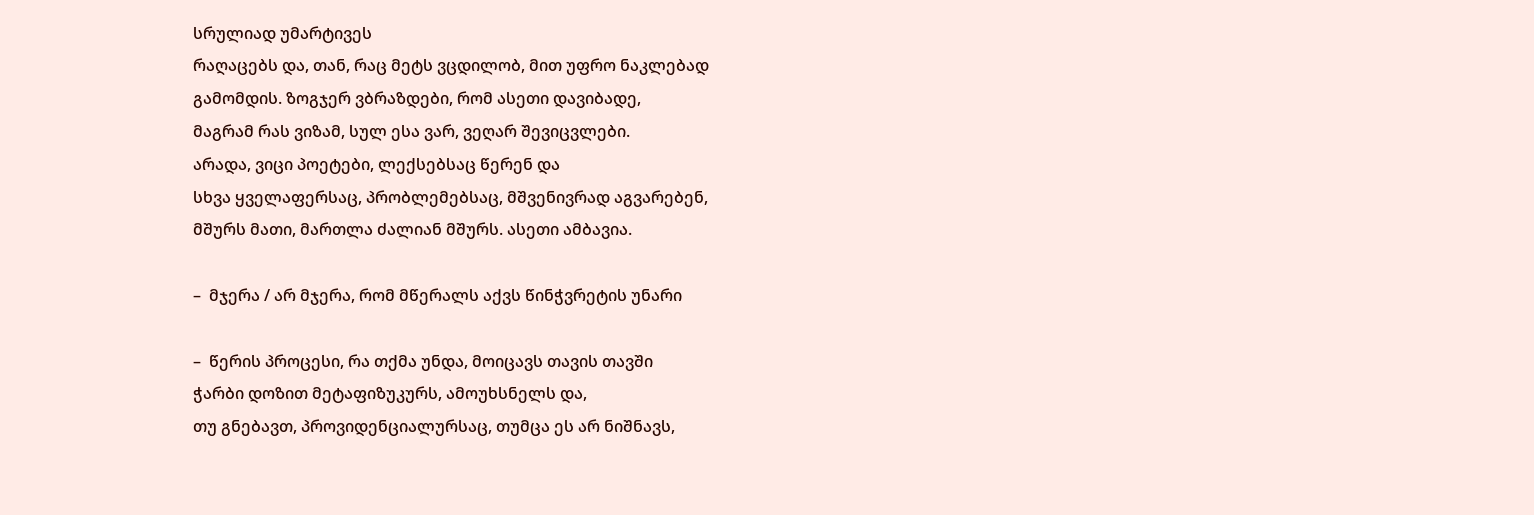სრულიად უმარტივეს
რაღაცებს და, თან, რაც მეტს ვცდილობ, მით უფრო ნაკლებად
გამომდის. ზოგჯერ ვბრაზდები, რომ ასეთი დავიბადე,
მაგრამ რას ვიზამ, სულ ესა ვარ, ვეღარ შევიცვლები.
არადა, ვიცი პოეტები, ლექსებსაც წერენ და
სხვა ყველაფერსაც, პრობლემებსაც, მშვენივრად აგვარებენ,
მშურს მათი, მართლა ძალიან მშურს. ასეთი ამბავია.

–  მჯერა / არ მჯერა, რომ მწერალს აქვს წინჭვრეტის უნარი

–  წერის პროცესი, რა თქმა უნდა, მოიცავს თავის თავში
ჭარბი დოზით მეტაფიზუკურს, ამოუხსნელს და,
თუ გნებავთ, პროვიდენციალურსაც, თუმცა ეს არ ნიშნავს,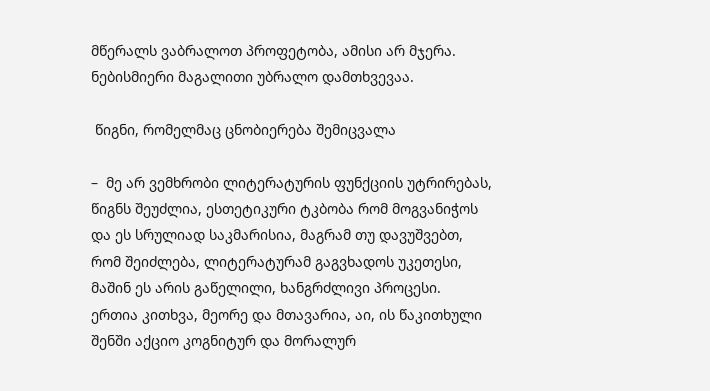მწერალს ვაბრალოთ პროფეტობა, ამისი არ მჯერა.
ნებისმიერი მაგალითი უბრალო დამთხვევაა.

 წიგნი, რომელმაც ცნობიერება შემიცვალა

–  მე არ ვემხრობი ლიტერატურის ფუნქციის უტრირებას,
წიგნს შეუძლია, ესთეტიკური ტკბობა რომ მოგვანიჭოს
და ეს სრულიად საკმარისია, მაგრამ თუ დავუშვებთ,
რომ შეიძლება, ლიტერატურამ გაგვხადოს უკეთესი,
მაშინ ეს არის გაწელილი, ხანგრძლივი პროცესი.
ერთია კითხვა, მეორე და მთავარია, აი, ის წაკითხული
შენში აქციო კოგნიტურ და მორალურ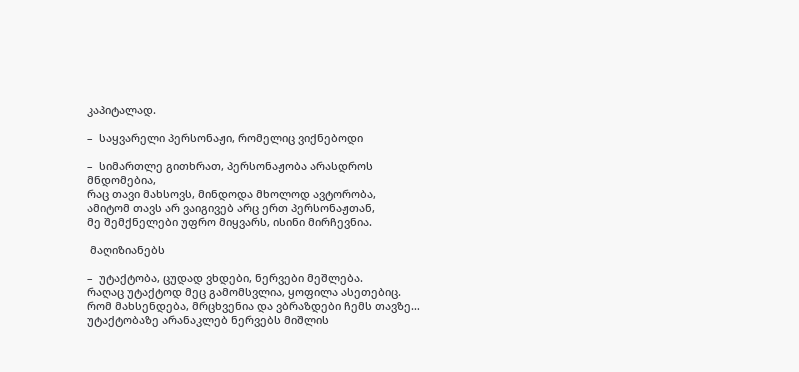კაპიტალად.

–  საყვარელი პერსონაჟი, რომელიც ვიქნებოდი

–  სიმართლე გითხრათ, პერსონაჟობა არასდროს მნდომებია,
რაც თავი მახსოვს, მინდოდა მხოლოდ ავტორობა,
ამიტომ თავს არ ვაიგივებ არც ერთ პერსონაჟთან,
მე შემქნელები უფრო მიყვარს, ისინი მირჩევნია.

 მაღიზიანებს

–  უტაქტობა, ცუდად ვხდები, ნერვები მეშლება.
რაღაც უტაქტოდ მეც გამომსვლია, ყოფილა ასეთებიც.
რომ მახსენდება, მრცხვენია და ვბრაზდები ჩემს თავზე…
უტაქტობაზე არანაკლებ ნერვებს მიშლის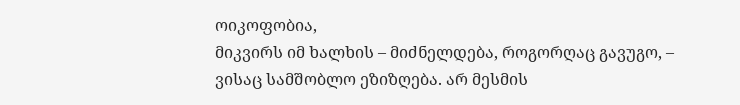ოიკოფობია,
მიკვირს იმ ხალხის – მიძნელდება, როგორღაც გავუგო, –
ვისაც სამშობლო ეზიზღება. არ მესმის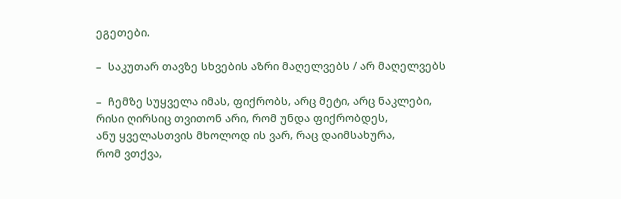ეგეთები.

–  საკუთარ თავზე სხვების აზრი მაღელვებს / არ მაღელვებს

–  ჩემზე სუყველა იმას, ფიქრობს, არც მეტი, არც ნაკლები,
რისი ღირსიც თვითონ არი, რომ უნდა ფიქრობდეს,
ანუ ყველასთვის მხოლოდ ის ვარ, რაც დაიმსახურა,
რომ ვთქვა,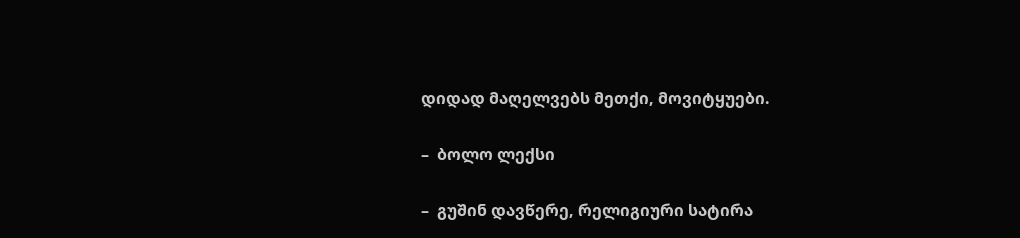დიდად მაღელვებს მეთქი, მოვიტყუები.

–  ბოლო ლექსი

–  გუშინ დავწერე, რელიგიური სატირა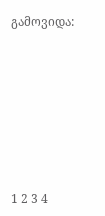გამოვიდა:







1 2 3 4